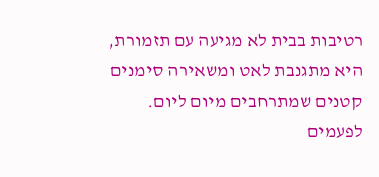רטיבות בבית לא מגיעה עם תזמורת, היא מתגנבת לאט ומשאירה סימנים קטנים שמתרחבים מיום ליום. לפעמים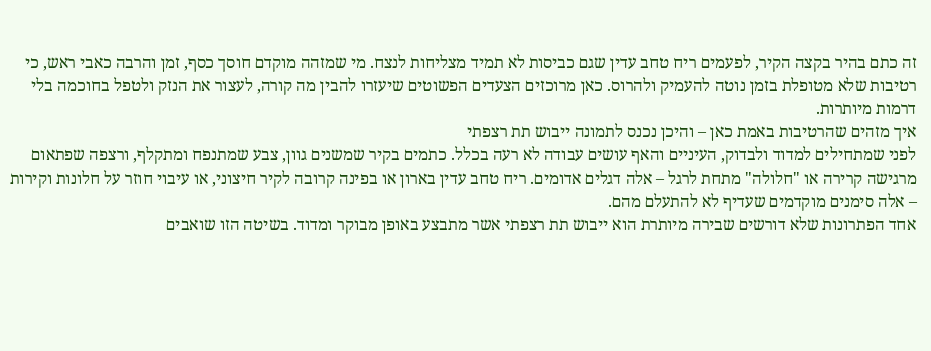זה כתם בהיר בקצה הקיר, לפעמים ריח טחב עדין שגם כביסות לא תמיד מצליחות לנצח. מי שמזהה מוקדם חוסך כסף, זמן והרבה כאבי ראש, כי רטיבות שלא מטופלת בזמן נוטה להעמיק ולהרוס. כאן מרוכזים הצעדים הפשוטים שיעזרו להבין מה קורה, לעצור את הנזק ולטפל בחוכמה בלי דרמות מיותרות.
איך מזהים שהרטיבות באמת כאן – והיכן נכנס לתמונה ייבוש תת רצפתי
לפני שמתחילים למדוד ולבדוק, העיניים והאף עושים עבודה לא רעה בכלל. כתמים בקיר שמשנים גוון, צבע שמתנפח ומתקלף, ורצפה שפתאום מרגישה קרירה או "חלולה" מתחת לרגל – אלה דגלים אדומים. ריח טחב עדין בארון או בפינה קרובה לקיר חיצוני, או עיבוי חוזר על חלונות וקירות – אלה סימנים מוקדמים שעדיף לא להתעלם מהם.
אחד הפתרונות שלא דורשים שבירה מיותרת הוא ייבוש תת רצפתי אשר מתבצע באופן מבוקר ומדוד. בשיטה הזו שואבים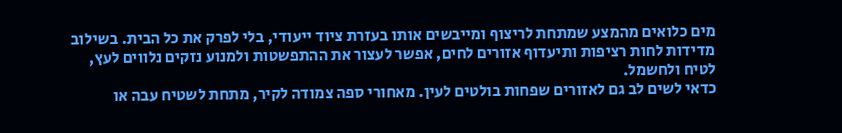מים כלואים מהמצע שמתחת לריצוף ומייבשים אותו בעזרת ציוד ייעודי, בלי לפרק את כל הבית. בשילוב מדידות לחות רציפות ותיעדוף אזורים לחים, אפשר לעצור את ההתפשטות ולמנוע נזקים נלווים לעץ, לטיח ולחשמל.
כדאי לשים לב גם לאזורים שפחות בולטים לעין. מאחורי ספה צמודה לקיר, מתחת לשטיח עבה או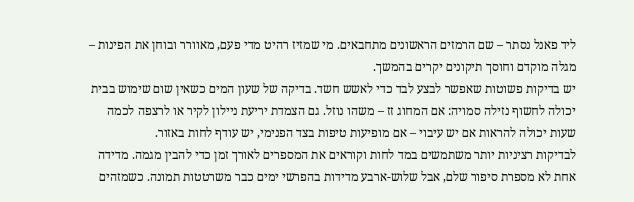ליד פאנל נסתר – שם הרמזים הראשונים מתחבאים. מי שמזיז רהיט מדי פעם, מאוורר ובוחן את הפינות – מגלה מוקדם וחוסך תיקונים יקרים בהמשך.
יש בדיקות פשוטות שאפשר לבצע לבד כדי לאשש חשד. בדיקה של שעון המים כשאין שום שימוש בבית יכולה לחשוף נזילה סמויה: אם המחוג זז – משהו נוזל. גם הצמדת יריעת ניילון לקיר או לרצפה לכמה שעות יכולה להראות אם יש עיבוי – אם מופיעות טיפות בצד הפנימי, יש עודף לחות באזור.
לבדיקות רציניות יותר משתמשים במד לחות וקוראים את המספרים לאורך זמן כדי להבין מגמה. מדידה אחת לא מספרת סיפור שלם, אבל שלוש-ארבע מדידות בהפרשי ימים כבר משרטטות תמונה. כשמזהים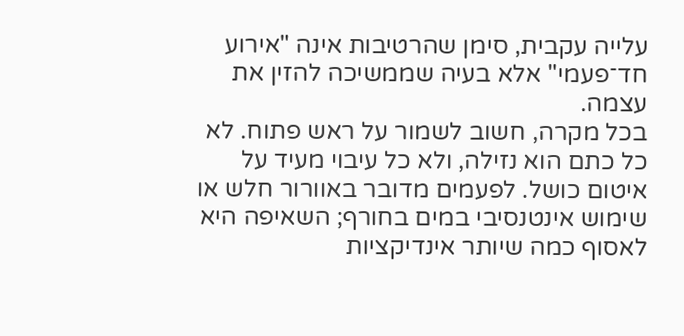עלייה עקבית, סימן שהרטיבות אינה "אירוע חד־פעמי" אלא בעיה שממשיכה להזין את עצמה.
בכל מקרה, חשוב לשמור על ראש פתוח. לא כל כתם הוא נזילה, ולא כל עיבוי מעיד על איטום כושל. לפעמים מדובר באוורור חלש או שימוש אינטנסיבי במים בחורף; השאיפה היא לאסוף כמה שיותר אינדיקציות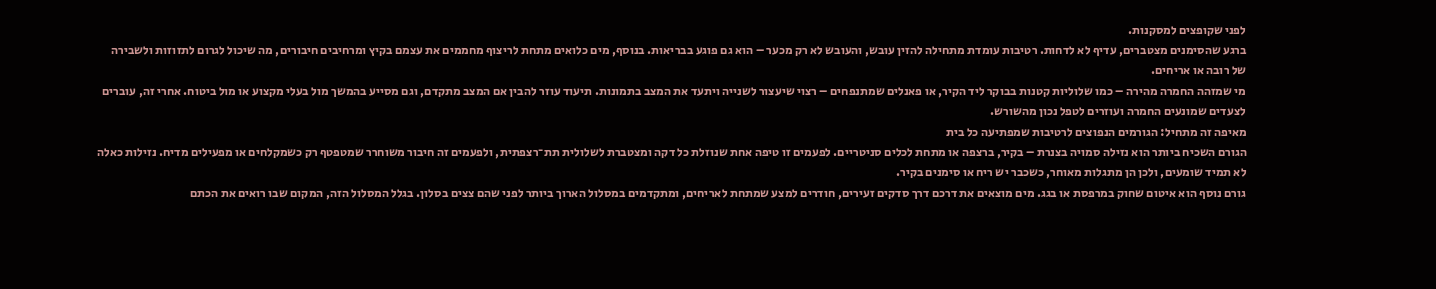לפני שקופצים למסקנות.
ברגע שהסימנים מצטברים, עדיף לא לדחות. רטיבות עומדת מתחילה להזין עובש, והעובש לא רק מכער – הוא גם פוגע בבריאות. בנוסף, מים כלואים מתחת לריצוף מחממים את עצמם בקיץ ומרחיבים חיבורים, מה שיכול לגרום לתזוזות ולשבירה של רובה או אריחים.
מי שמזהה החמרה מהירה – כמו שלוליות קטנות בבוקר ליד הקיר, או פאנלים שמתנפחים – רצוי שיעצור לשנייה ויתעד את המצב בתמונות. תיעוד עוזר להבין אם המצב מתקדם, וגם מסייע בהמשך מול בעלי מקצוע או מול ביטוח. אחרי זה, עוברים לצעדים שמונעים החמרה ועוזרים לטפל נכון מהשורש.
מאיפה זה מתחיל: הגורמים הנפוצים לרטיבות שמפתיעה כל בית
הגורם השכיח ביותר הוא נזילה סמויה בצנרת – בקיר, ברצפה או מתחת לכלים סניטריים. לפעמים זו טיפה אחת שנוזלת כל דקה ומצטברת לשלולית תת־רצפתית, ולפעמים זה חיבור משוחרר שמטפטף רק כשמקלחים או מפעילים מדיח. נזילות כאלה לא תמיד שומעים, ולכן הן מתגלות מאוחר, כשכבר יש ריח או סימנים בקיר.
גורם נוסף הוא איטום שחוק במרפסת או בגג. מים מוצאים את דרכם דרך סדקים זעירים, חודרים למצע שמתחת לאריחים, ומתקדמים במסלול הארוך ביותר לפני שהם צצים בסלון. בגלל המסלול הזה, המקום שבו רואים את הכתם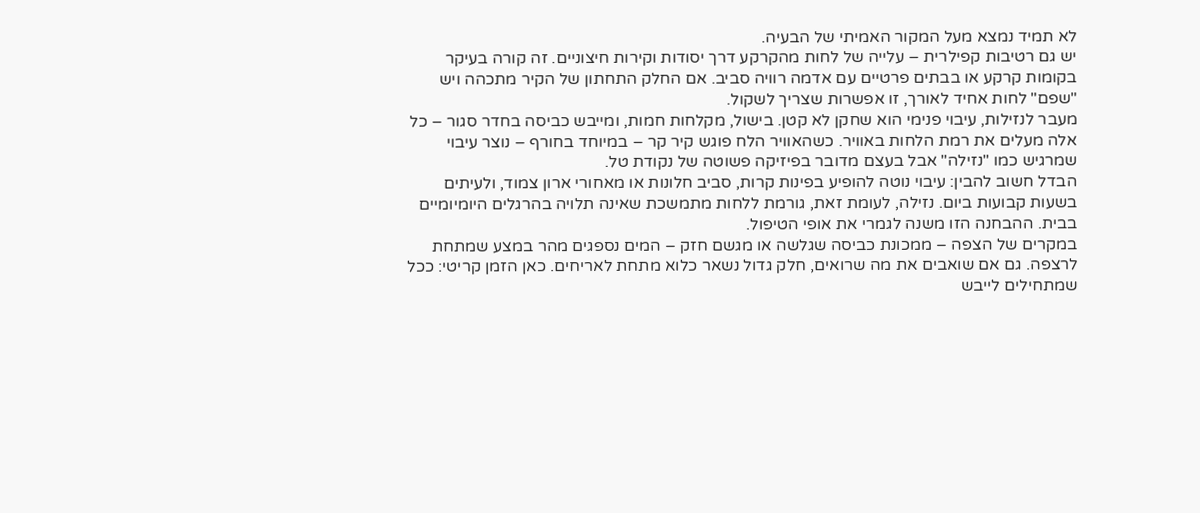לא תמיד נמצא מעל המקור האמיתי של הבעיה.
יש גם רטיבות קפילרית – עלייה של לחות מהקרקע דרך יסודות וקירות חיצוניים. זה קורה בעיקר בקומות קרקע או בבתים פרטיים עם אדמה רוויה סביב. אם החלק התחתון של הקיר מתכהה ויש "שפם" לחות אחיד לאורך, זו אפשרות שצריך לשקול.
מעבר לנזילות, עיבוי פנימי הוא שחקן לא קטן. בישול, מקלחות חמות, ומייבש כביסה בחדר סגור – כל אלה מעלים את רמת הלחות באוויר. כשהאוויר הלח פוגש קיר קר – במיוחד בחורף – נוצר עיבוי שמרגיש כמו "נזילה" אבל בעצם מדובר בפיזיקה פשוטה של נקודת טל.
הבדל חשוב להבין: עיבוי נוטה להופיע בפינות קרות, סביב חלונות או מאחורי ארון צמוד, ולעיתים בשעות קבועות ביום. נזילה, לעומת זאת, גורמת ללחות מתמשכת שאינה תלויה בהרגלים היומיומיים בבית. ההבחנה הזו משנה לגמרי את אופי הטיפול.
במקרים של הצפה – ממכונת כביסה שגלשה או מגשם חזק – המים נספגים מהר במצע שמתחת לרצפה. גם אם שואבים את מה שרואים, חלק גדול נשאר כלוא מתחת לאריחים. כאן הזמן קריטי: ככל שמתחילים לייבש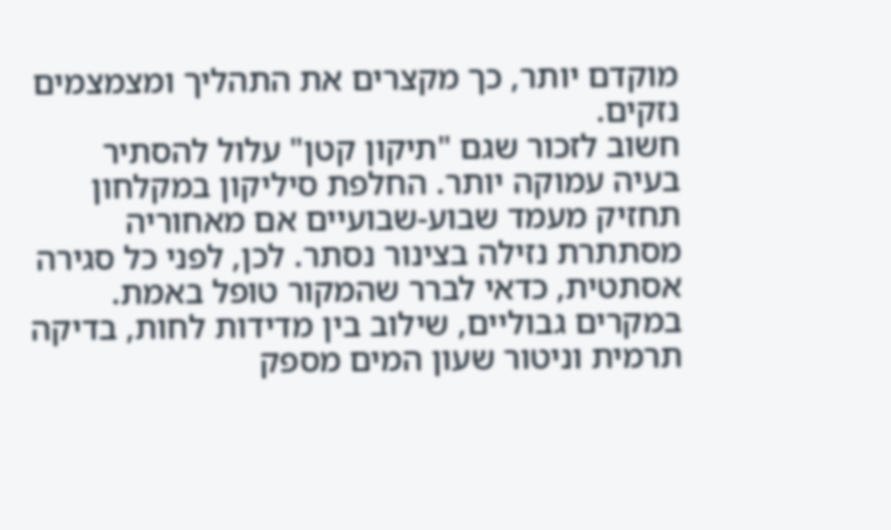מוקדם יותר, כך מקצרים את התהליך ומצמצמים נזקים.
חשוב לזכור שגם "תיקון קטן" עלול להסתיר בעיה עמוקה יותר. החלפת סיליקון במקלחון תחזיק מעמד שבוע-שבועיים אם מאחוריה מסתתרת נזילה בצינור נסתר. לכן, לפני כל סגירה אסתטית, כדאי לברר שהמקור טופל באמת.
במקרים גבוליים, שילוב בין מדידות לחות, בדיקה תרמית וניטור שעון המים מספק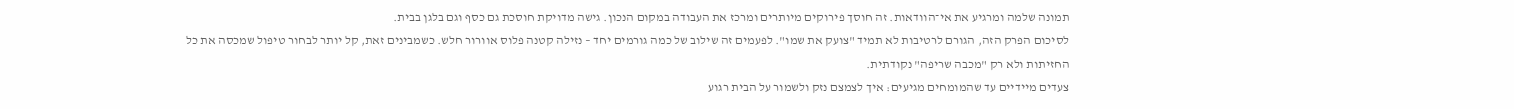תמונה שלמה ומרגיע את אי־הוודאות. זה חוסך פירוקים מיותרים ומרכז את העבודה במקום הנכון. גישה מדויקת חוסכת גם כסף וגם בלגן בבית.
לסיכום הפרק הזה, הגורם לרטיבות לא תמיד "צועק את שמו". לפעמים זה שילוב של כמה גורמים יחד – נזילה קטנה פלוס אוורור חלש. כשמבינים זאת, קל יותר לבחור טיפול שמכסה את כל החזיתות ולא רק "מכבה שריפה" נקודתית.
צעדים מיידיים עד שהמומחים מגיעים: איך לצמצם נזק ולשמור על הבית רגוע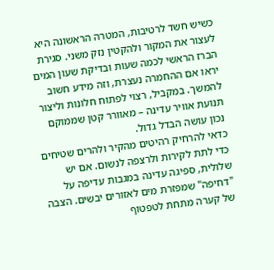כשיש חשד לרטיבות, המטרה הראשונה היא לעצור את המקור ולהקטין נזק משני. סגירת הברז הראשי לכמה שעות ובדיקת שעון המים יראו אם ההחמרה נעצרת, וזה מידע חשוב להמשך. במקביל, רצוי לפתוח חלונות וליצור תנועת אוויר עדינה – מאוורר קטן שממוקם נכון עושה הבדל גדול.
כדאי להרחיק רהיטים מהקיר ולהרים שטיחים כדי לתת לקירות ולרצפה לנשום. אם יש שלולית, ספיגה עדינה במגבות עדיפה על "דחיפה" שמפזרת מים לאזורים יבשים. הצבה של קערה מתחת לטפטוף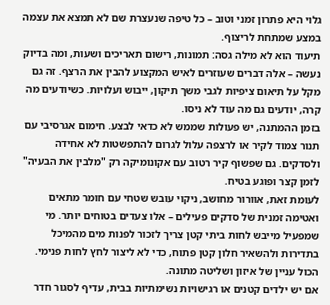גלוי היא פתרון זמני וטוב – כל טיפה שנעצרת שם לא תמצא את עצמה במצע שמתחת לריצוף.
תיעוד הוא לא מילה גסה: תמונות, רישום תאריכים ושעות, ומה בדיוק נעשה – אלה דברים שעוזרים לאיש המקצוע להבין את הרצף. זה גם מקל על תיאום ציפיות לגבי משך תיקון, ייבוש ועלויות. כשיודעים מה קרה, יודעים גם מה עוד לא ניסו.
בזמן ההמתנה, יש פעולות שממש לא כדאי לבצע. חימום אגרסיבי עם תנור צמוד לקיר או לרצפה עלול לגרום להתפשטות לא אחידה ולסדקים. גם שפשוף קיר רטוב עם אקונומיקה רק "מלבין את הבעיה" לזמן קצר ופוגע בטיח.
לעומת זאת, אוורור מחושב, ניקוי עובש שטחי עם חומר מתאים ואטימה זמנית של סדקים פעילים – אלו צעדים בטוחים יותר. מי שמפעיל מייבש לחות ביתי קטן צריך לזכור לפנות מים מהמיכל בתדירות ולהשאיר חלון קטן פתוח, כדי לא ליצור לחץ לחות פנימי. הכול עניין של איזון ושליטה מתונה.
אם יש ילדים קטנים או רגישויות נשימתיות בבית, עדיף לסגור חדר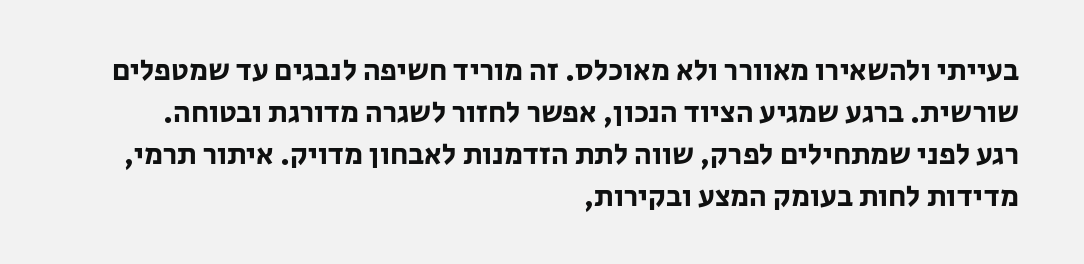בעייתי ולהשאירו מאוורר ולא מאוכלס. זה מוריד חשיפה לנבגים עד שמטפלים שורשית. ברגע שמגיע הציוד הנכון, אפשר לחזור לשגרה מדורגת ובטוחה.
רגע לפני שמתחילים לפרק, שווה לתת הזדמנות לאבחון מדויק. איתור תרמי, מדידות לחות בעומק המצע ובקירות,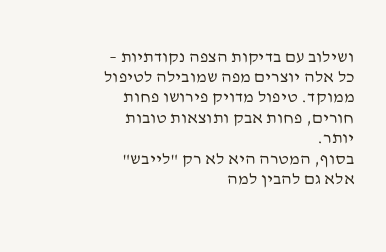ושילוב עם בדיקות הצפה נקודתיות – כל אלה יוצרים מפה שמובילה לטיפול ממוקד. טיפול מדויק פירושו פחות חורים, פחות אבק ותוצאות טובות יותר.
בסוף, המטרה היא לא רק "לייבש" אלא גם להבין למה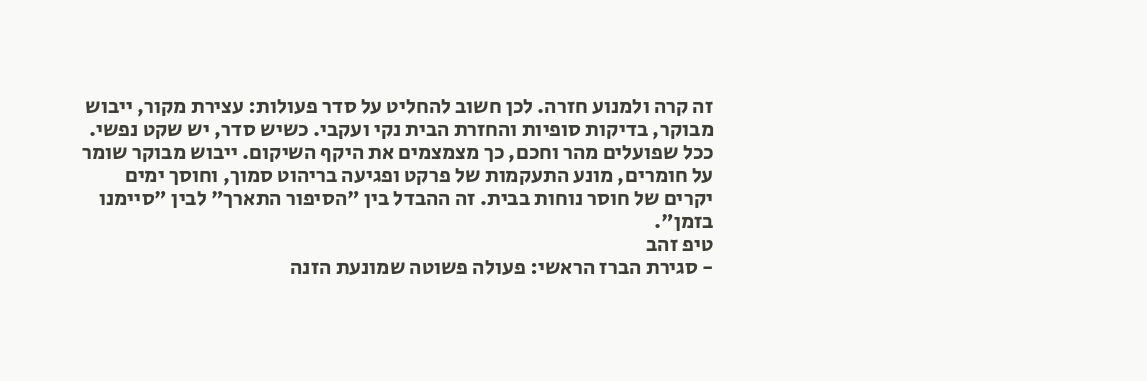זה קרה ולמנוע חזרה. לכן חשוב להחליט על סדר פעולות: עצירת מקור, ייבוש מבוקר, בדיקות סופיות והחזרת הבית נקי ועקבי. כשיש סדר, יש שקט נפשי.
ככל שפועלים מהר וחכם, כך מצמצמים את היקף השיקום. ייבוש מבוקר שומר על חומרים, מונע התעקמות של פרקט ופגיעה בריהוט סמוך, וחוסך ימים יקרים של חוסר נוחות בבית. זה ההבדל בין "הסיפור התארך" לבין "סיימנו בזמן".
טיפ זהב
- סגירת הברז הראשי: פעולה פשוטה שמונעת הזנה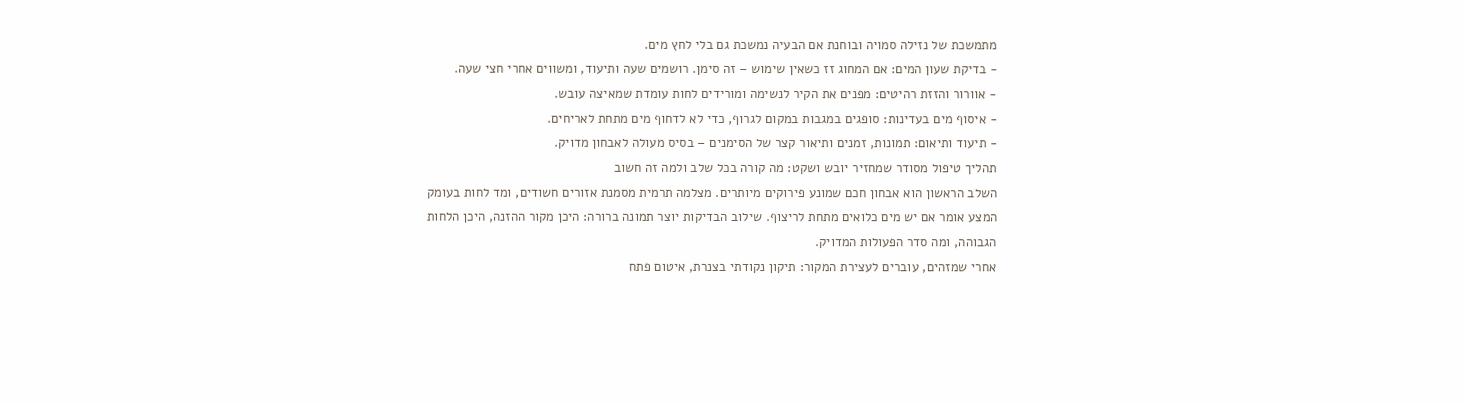מתמשכת של נזילה סמויה ובוחנת אם הבעיה נמשכת גם בלי לחץ מים.
- בדיקת שעון המים: אם המחוג זז כשאין שימוש – זה סימן. רושמים שעה ותיעוד, ומשווים אחרי חצי שעה.
- אוורור והזזת רהיטים: מפנים את הקיר לנשימה ומורידים לחות עומדת שמאיצה עובש.
- איסוף מים בעדינות: סופגים במגבות במקום לגרוף, כדי לא לדחוף מים מתחת לאריחים.
- תיעוד ותיאום: תמונות, זמנים ותיאור קצר של הסימנים – בסיס מעולה לאבחון מדויק.
תהליך טיפול מסודר שמחזיר יובש ושקט: מה קורה בכל שלב ולמה זה חשוב
השלב הראשון הוא אבחון חכם שמונע פירוקים מיותרים. מצלמה תרמית מסמנת אזורים חשודים, ומד לחות בעומק המצע אומר אם יש מים כלואים מתחת לריצוף. שילוב הבדיקות יוצר תמונה ברורה: היכן מקור ההזנה, היכן הלחות הגבוהה, ומה סדר הפעולות המדויק.
אחרי שמזהים, עוברים לעצירת המקור: תיקון נקודתי בצנרת, איטום פתח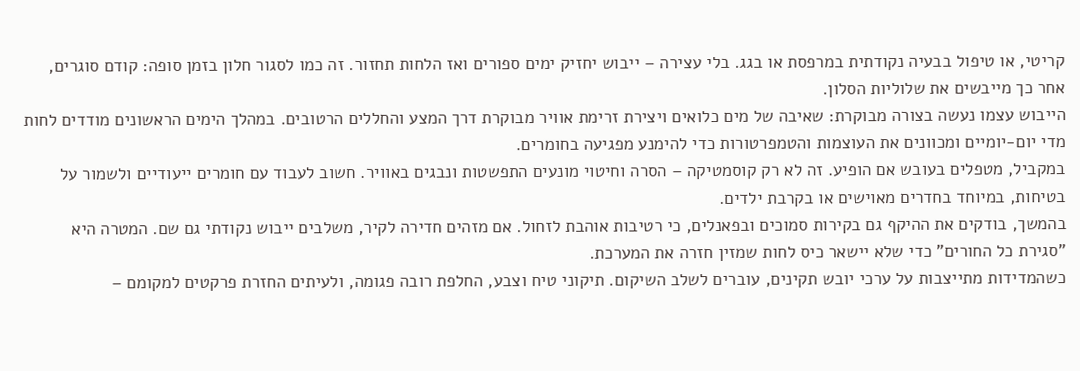קריטי, או טיפול בבעיה נקודתית במרפסת או בגג. בלי עצירה – ייבוש יחזיק ימים ספורים ואז הלחות תחזור. זה כמו לסגור חלון בזמן סופה: קודם סוגרים, אחר כך מייבשים את שלוליות הסלון.
הייבוש עצמו נעשה בצורה מבוקרת: שאיבה של מים כלואים ויצירת זרימת אוויר מבוקרת דרך המצע והחללים הרטובים. במהלך הימים הראשונים מודדים לחות מדי יום-יומיים ומכוונים את העוצמות והטמפרטורות כדי להימנע מפגיעה בחומרים.
במקביל, מטפלים בעובש אם הופיע. זה לא רק קוסמטיקה – הסרה וחיטוי מונעים התפשטות ונבגים באוויר. חשוב לעבוד עם חומרים ייעודיים ולשמור על בטיחות, במיוחד בחדרים מאוישים או בקרבת ילדים.
בהמשך, בודקים את ההיקף גם בקירות סמוכים ובפאנלים, כי רטיבות אוהבת לזחול. אם מזהים חדירה לקיר, משלבים ייבוש נקודתי גם שם. המטרה היא "סגירת כל החורים" כדי שלא יישאר כיס לחות שמזין חזרה את המערכת.
כשהמדידות מתייצבות על ערכי יובש תקינים, עוברים לשלב השיקום. תיקוני טיח וצבע, החלפת רובה פגומה, ולעיתים החזרת פרקטים למקומם –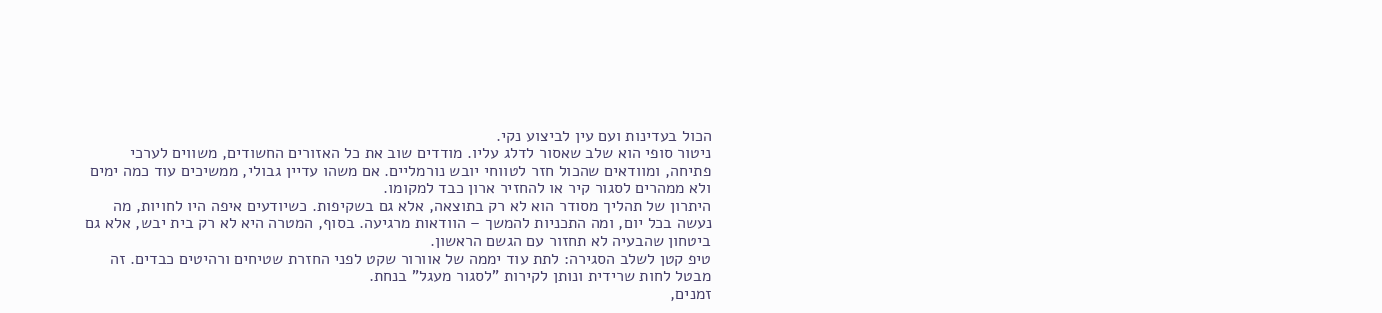הכול בעדינות ועם עין לביצוע נקי.
ניטור סופי הוא שלב שאסור לדלג עליו. מודדים שוב את כל האזורים החשודים, משווים לערכי פתיחה, ומוודאים שהכול חזר לטווחי יובש נורמליים. אם משהו עדיין גבולי, ממשיכים עוד כמה ימים ולא ממהרים לסגור קיר או להחזיר ארון כבד למקומו.
היתרון של תהליך מסודר הוא לא רק בתוצאה, אלא גם בשקיפות. כשיודעים איפה היו לחויות, מה נעשה בכל יום, ומה התכניות להמשך – הוודאות מרגיעה. בסוף, המטרה היא לא רק בית יבש, אלא גם ביטחון שהבעיה לא תחזור עם הגשם הראשון.
טיפ קטן לשלב הסגירה: לתת עוד יממה של אוורור שקט לפני החזרת שטיחים ורהיטים כבדים. זה מבטל לחות שרידית ונותן לקירות "לסגור מעגל" בנחת.
זמנים,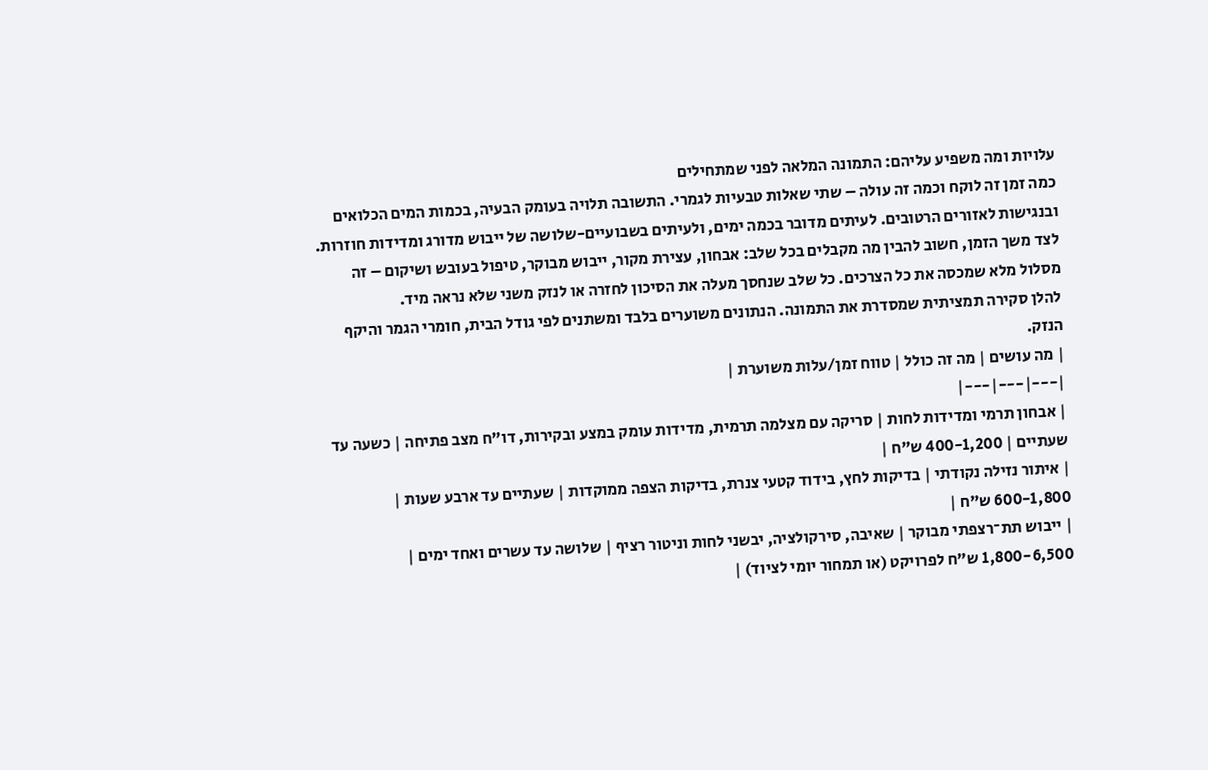עלויות ומה משפיע עליהם: התמונה המלאה לפני שמתחילים
כמה זמן זה לוקח וכמה זה עולה – שתי שאלות טבעיות לגמרי. התשובה תלויה בעומק הבעיה, בכמות המים הכלואים ובנגישות לאזורים הרטובים. לעיתים מדובר בכמה ימים, ולעיתים בשבועיים-שלושה של ייבוש מדורג ומדידות חוזרות.
לצד משך הזמן, חשוב להבין מה מקבלים בכל שלב: אבחון, עצירת מקור, ייבוש מבוקר, טיפול בעובש ושיקום – זה מסלול מלא שמכסה את כל הצרכים. כל שלב שנחסך מעלה את הסיכון לחזרה או לנזק משני שלא נראה מיד.
להלן סקירה תמציתית שמסדרת את התמונה. הנתונים משוערים בלבד ומשתנים לפי גודל הבית, חומרי הגמר והיקף הנזק.
| מה עושים | מה זה כולל | טווח זמן/עלות משוערת |
|---|---|---|
| אבחון תרמי ומדידות לחות | סריקה עם מצלמה תרמית, מדידות עומק במצע ובקירות, דו"ח מצב פתיחה | כשעה עד שעתיים | 400-1,200 ש"ח |
| איתור נזילה נקודתי | בדיקות לחץ, בידוד קטעי צנרת, בדיקות הצפה ממוקדות | שעתיים עד ארבע שעות | 600-1,800 ש"ח |
| ייבוש תת־רצפתי מבוקר | שאיבה, סירקולציה, יבשני לחות וניטור רציף | שלושה עד עשרים ואחד ימים | 1,800-6,500 ש"ח לפרויקט (או תמחור יומי לציוד) |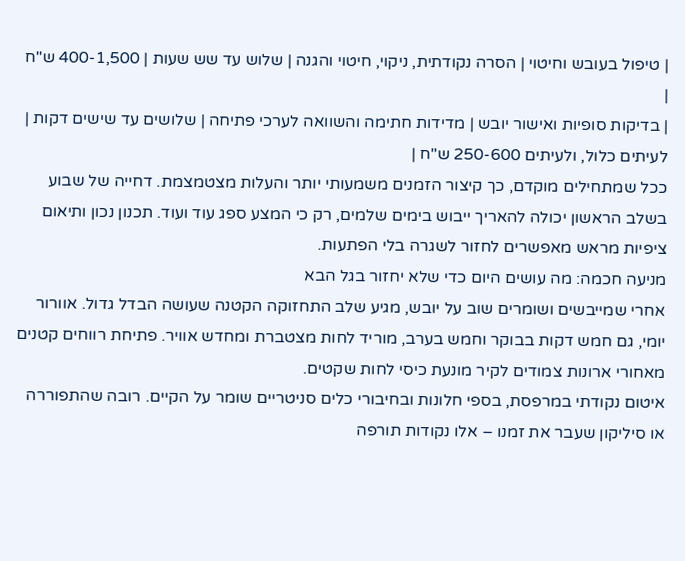| טיפול בעובש וחיטוי | הסרה נקודתית, ניקוי, חיטוי והגנה | שלוש עד שש שעות | 400-1,500 ש"ח |
| בדיקות סופיות ואישור יובש | מדידות חתימה והשוואה לערכי פתיחה | שלושים עד שישים דקות | לעיתים כלול, ולעיתים 250-600 ש"ח |
ככל שמתחילים מוקדם, כך קיצור הזמנים משמעותי יותר והעלות מצטמצמת. דחייה של שבוע בשלב הראשון יכולה להאריך ייבוש בימים שלמים, רק כי המצע ספג עוד ועוד. תכנון נכון ותיאום ציפיות מראש מאפשרים לחזור לשגרה בלי הפתעות.
מניעה חכמה: מה עושים היום כדי שלא יחזור בגל הבא
אחרי שמייבשים ושומרים שוב על יובש, מגיע שלב התחזוקה הקטנה שעושה הבדל גדול. אוורור יומי, גם חמש דקות בבוקר וחמש בערב, מוריד לחות מצטברת ומחדש אוויר. פתיחת רווחים קטנים מאחורי ארונות צמודים לקיר מונעת כיסי לחות שקטים.
איטום נקודתי במרפסת, בספי חלונות ובחיבורי כלים סניטריים שומר על הקיים. רובה שהתפוררה או סיליקון שעבר את זמנו – אלו נקודות תורפה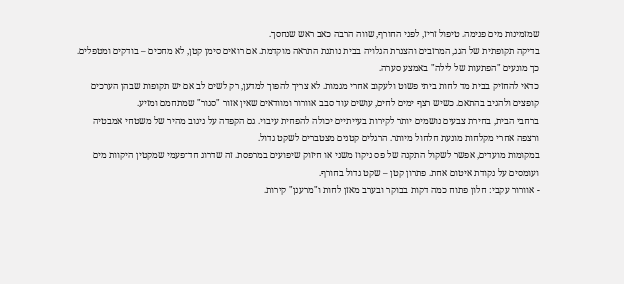שמזמינות מים פנימה. טיפול זריז, לפני החורף, שווה הרבה כאב ראש שנחסך.
בדיקה תקופתית של הגג, המרזבים והצנרת הגלויה בבית נותנת התראה מוקדמת. אם רואים סימן קטן, לא מחכים – בודקים ומטפלים. כך מונעים "הפתעות של לילה" באמצע סערה.
כדאי להחזיק בבית מד לחות ביתי פשוט ולעקוב אחרי מגמות. לא צריך להפוך למדען, רק לשים לב אם יש תקופות שבהן הערכים קופצים ולהגיב בהתאם. כשיש רצף ימים לחים, עושים עוד סבב אוורור ומוודאים שאין אזור "סגור" שמתחמם ומזיע.
ברחבי הבית, בחירת צבעים נושמים יותר לקירות בעייתיים יכולה להפחית עיבוי. גם הקפדה על ניגוב מהיר של משטחי אמבטיה ורצפה אחרי מקלחות מונעת חלחול מיותר. הרגלים קטנים מצטברים לשקט גדול.
במקומות מועדים, אפשר לשקול התקנה של פס ניקוז משני או חיזוק שיפועים במרפסת. זה שדרוג חד־פעמי שמקטין היקוות מים ועומסים על נקודת איטום אחת. פתרון קטן – שקט גדול בחורף.
- אוורור עקבי: חלון פתוח כמה דקות בבוקר ובערב מאזן לחות ו"מרענן" קירות.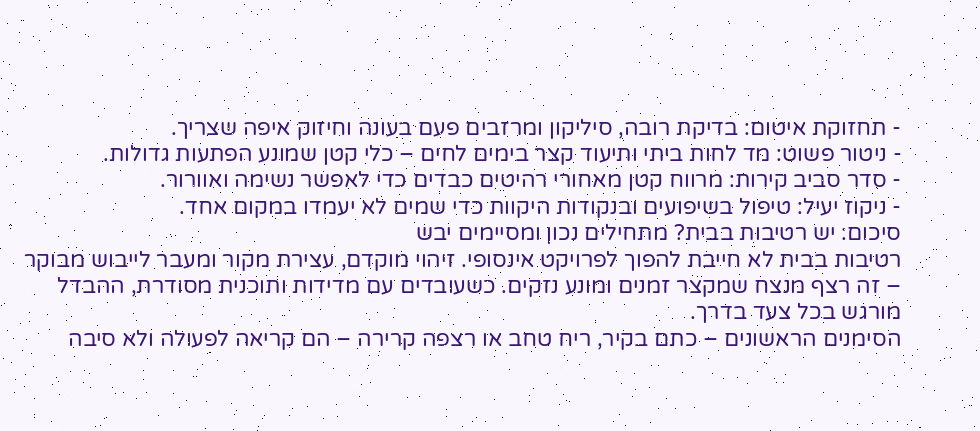- תחזוקת איטום: בדיקת רובה, סיליקון ומרזבים פעם בעונה וחיזוק איפה שצריך.
- ניטור פשוט: מד לחות ביתי ותיעוד קצר בימים לחים – כלי קטן שמונע הפתעות גדולות.
- סדר סביב קירות: מרווח קטן מאחורי רהיטים כבדים כדי לאפשר נשימה ואוורור.
- ניקוז יעיל: טיפול בשיפועים ובנקודות היקוות כדי שמים לא יעמדו במקום אחד.
סיכום: יש רטיבות בבית? מתחילים נכון ומסיימים יבש
רטיבות בבית לא חייבת להפוך לפרויקט אינסופי. זיהוי מוקדם, עצירת מקור ומעבר לייבוש מבוקר – זה רצף מנצח שמקצר זמנים ומונע נזקים. כשעובדים עם מדידות ותוכנית מסודרת, ההבדל מורגש בכל צעד בדרך.
הסימנים הראשונים – כתם בקיר, ריח טחב או רצפה קרירה – הם קריאה לפעולה ולא סיבה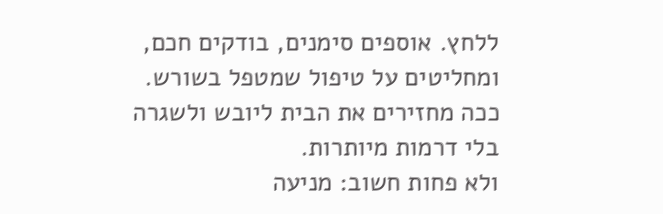ללחץ. אוספים סימנים, בודקים חכם, ומחליטים על טיפול שמטפל בשורש. ככה מחזירים את הבית ליובש ולשגרה בלי דרמות מיותרות.
ולא פחות חשוב: מניעה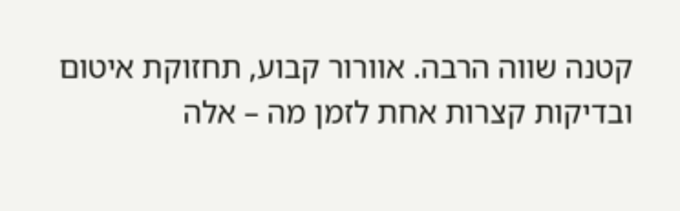קטנה שווה הרבה. אוורור קבוע, תחזוקת איטום ובדיקות קצרות אחת לזמן מה – אלה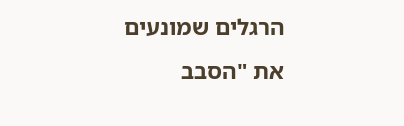הרגלים שמונעים את "הסבב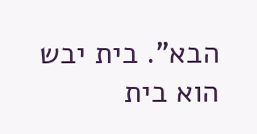הבא". בית יבש הוא בית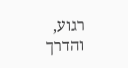רגוע, והדרך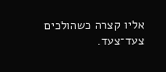אליו קצרה כשהולכים צעד־צעד.